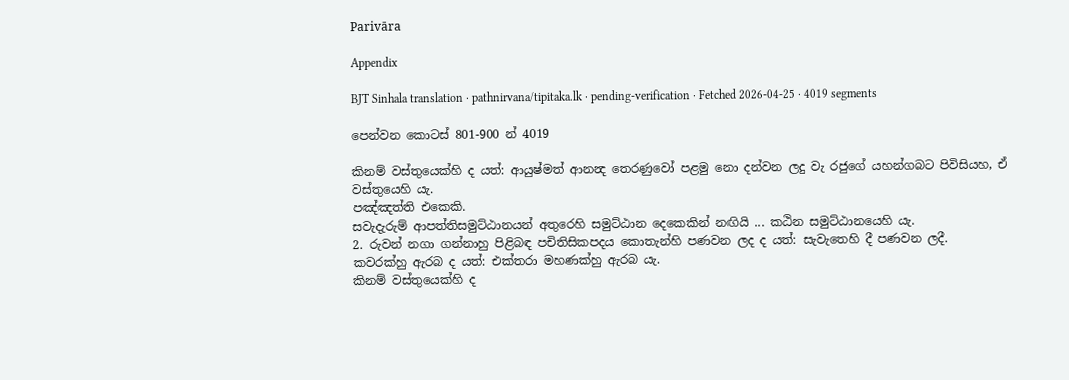Parivāra

Appendix

BJT Sinhala translation · pathnirvana/tipitaka.lk · pending-verification · Fetched 2026-04-25 · 4019 segments

පෙන්වන කොටස් 801-900 න් 4019

කිනම් වස්තුයෙක්හි ද යත්: ආයුෂ්මත් ආනන්‍ද තෙරණුවෝ පළමු නො දන්වන ලදු වැ රජුගේ යහන්ගබට පිවිසියහ, ඒ වස්තුයෙහි යැ.
පඤ්ඤත්ති එකෙකි.
සවැදැරුම් ආපත්තිසමුට්ඨානයන් අතුරෙහි සමුට්ඨාන දෙකෙකින් නඟියි ... කඨින සමුට්ඨානයෙහි යැ.
2. රුවන් නගා ගන්නාහු පිළිබඳ පචිතිසිකපදය කොතැන්හි පණවන ලද ද යත්: සැවැතෙහි දී පණවන ලදී.
කවරක්හු ඇරබ ද යත්: එක්තරා මහණක්හු ඇරබ යැ.
කිනම් වස්තුයෙක්හි ද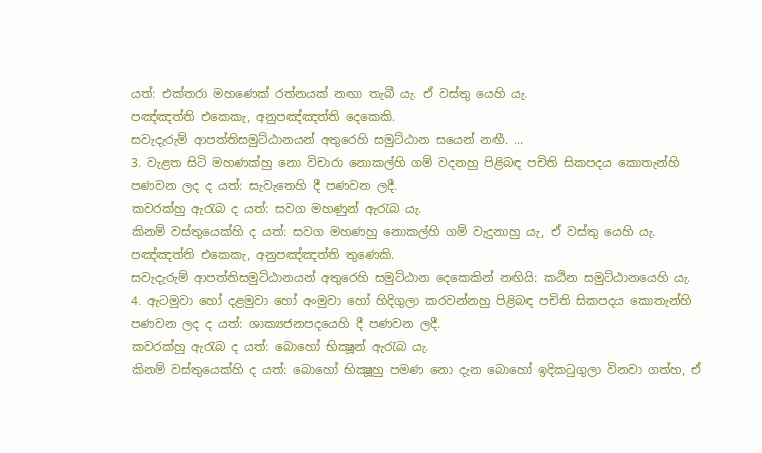යත්: එක්තරා මහණෙක් රත්නයක් නඟා තැබී යැ. ඒ වස්තු යෙහි යැ.
පඤ්ඤත්ති එකෙකැ, අනුපඤ්ඤත්ති දෙකෙකි.
සවැදැරුම් ආපත්තිසමුට්ඨානයන් අතුරෙහි සමුට්ඨාන සයෙන් නඟී. ...
3. වැළත සිටි මහණක්හු නො විචාරා නොකල්හි ගම් වදනහු පිළිබඳ පචිති සිකපදය කොතැන්හි පණවන ලද ද යත්: සැවැතෙහි දී පණවන ලදී.
කවරක්හු ඇරැබ ද යත්: සවග මහණුන් ඇරැබ යැ.
කිනම් වස්තුයෙක්හි ද යත්: සවග මහණහු නොකල්හි ගම් වැදුනාහු යැ, ඒ වස්තු යෙහි යැ.
පඤ්ඤත්ති එකෙකැ, අනුපඤ්ඤත්ති තුණෙකි.
සවැදැරුම් ආපත්තිසමුට්ඨානයන් අතුරෙහි සමුට්ඨාන දෙකෙකින් නඟියි: කඨින සමුට්ඨානයෙහි යැ.
4. ඇටමුවා හෝ දළමුවා හෝ අංමුවා හෝ හිදිගුලා කරවන්නහු පිළිබඳ පචිති සිකපදය කොතැන්හි පණවන ලද ද යත්: ශාක්‍යජනපදයෙහි දී පණවන ලදී.
කවරක්හු ඇරැබ ද යත්: බොහෝ භික්‍ෂූන් ඇරැබ යැ.
කිනම් වස්තුයෙක්හි ද යත්: බොහෝ භික්‍ෂූහු පමණ නො දැන බොහෝ ඉදිකටුගුලා විනවා ගත්හ, ඒ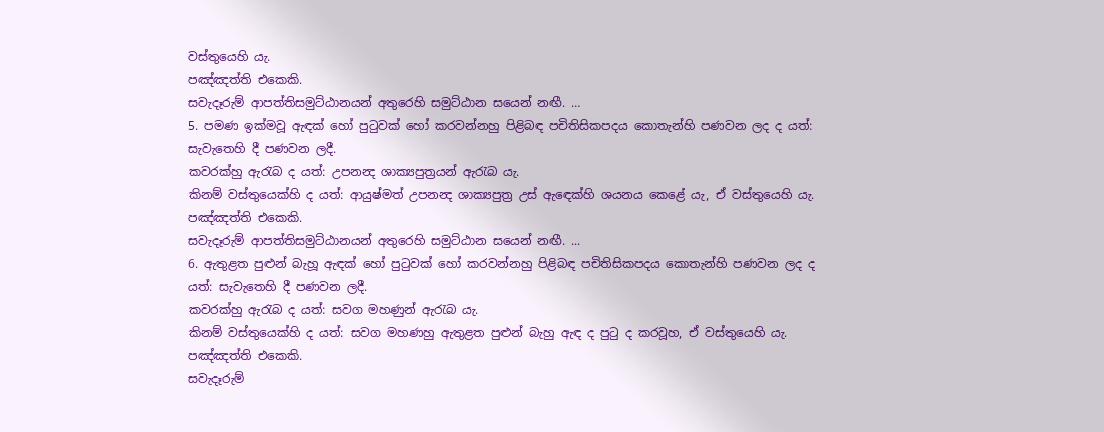වස්තුයෙහි යැ.
පඤ්ඤත්ති එකෙකි.
සවැදෑරුම් ආපත්තිසමුට්ඨානයන් අතුරෙහි සමුට්ඨාන සයෙන් නඟී. …
5. පමණ ඉක්මවූ ඇඳක් හෝ පුටුවක් හෝ කරවන්නහු පිළිබඳ පචිතිසිකපදය කොතැන්හි පණවන ලද ද යත්: සැවැතෙහි දී පණවන ලදී.
කවරක්හු ඇරැබ ද යත්: උපනන්‍ද ශාක්‍යපුත්‍රයන් ඇරැබ යැ.
කිනම් වස්තුයෙක්හි ද යත්: ආයුෂ්මත් උපනන්‍ද ශාක්‍යපුත්‍ර උස් ඇඳෙක්හි ශයනය කෙළේ යැ, ඒ වස්තුයෙහි යැ.
පඤ්ඤත්ති එකෙකි.
සවැදෑරුම් ආපත්තිසමුට්ඨානයන් අතුරෙහි සමුට්ඨාන සයෙන් නඟී. ...
6. ඇතුළත පුළුන් බැහූ ඇඳක් හෝ පුටුවක් හෝ කරවන්නහු පිළිබඳ පචිතිසිකපදය කොතැන්හි පණවන ලද ද යත්: සැවැතෙහි දී පණවන ලදී.
කවරක්හු ඇරැබ ද යත්: සවග මහණුන් ඇරැබ යැ.
කිනම් වස්තුයෙක්හි ද යත්: සවග මහණහු ඇතුළත පුළුන් බැහු ඇඳ ද පුටු ද කරවූහ, ඒ වස්තුයෙහි යැ.
පඤ්ඤත්ති එකෙකි.
සවැදෑරුම්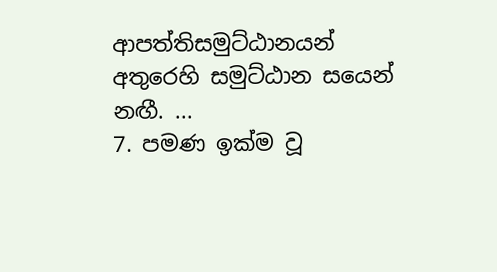ආපත්තිසමුට්ඨානයන් අතුරෙහි සමුට්ඨාන සයෙන් නඟී. ...
7. පමණ ඉක්ම වූ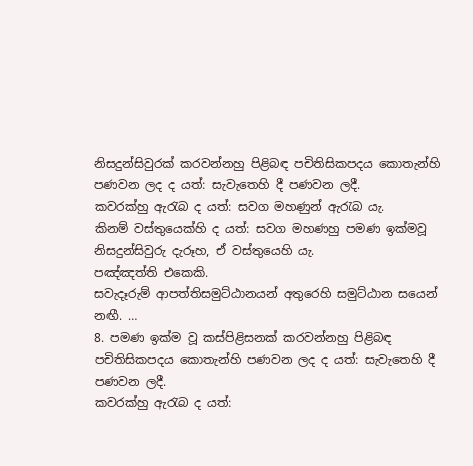නිසදුන්සිවුරක් කරවන්නහු පිළිබඳ පචිතිසිකපදය කොතැන්හි පණවන ලද ද යත්: සැවැතෙහි දී පණවන ලදී.
කවරක්හු ඇරැබ ද යත්: සවග මහණුන් ඇරැබ යැ.
කිනම් වස්තුයෙක්හි ද යත්: සවග මහණහු පමණ ඉක්මවූ නිසදුන්සිවුරු දැරූහ, ඒ වස්තුයෙහි යැ.
පඤ්ඤත්ති එකෙකි.
සවැදෑරුම් ආපත්තිසමුට්ඨානයන් අතුරෙහි සමුට්ඨාන සයෙන් නඟී. …
8. පමණ ඉක්ම වූ කස්පිළිසනක් කරවන්නහු පිළිබඳ පචිතිසිකපදය කොතැන්හි පණවන ලද ද යත්: සැවැතෙහි දී පණවන ලදී.
කවරක්හු ඇරැබ ද යත්: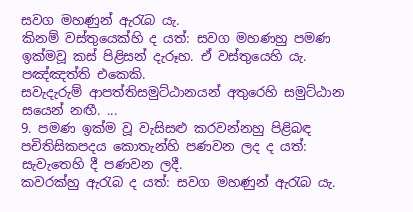සවග මහණුන් ඇරැබ යැ.
කිනම් වස්තුයෙක්හි ද යත්: සවග මහණහු පමණ ඉක්මවූ කස් පිළිසන් දැරූහ. ඒ වස්තුයෙහි යැ.
පඤ්ඤත්ති එකෙකි.
සවැදැරුම් ආපත්තිසමුට්ඨානයන් අතුරෙහි සමුට්ඨාන සයෙන් නඟී. ...
9. පමණ ඉක්ම වූ වැසිසළු කරවන්නහු පිළිබඳ පචිතිසිකපදය කොතැන්හි පණවන ලද ද යත්: සැවැතෙහි දී පණවන ලදී.
කවරක්හු ඇරැබ ද යත්: සවග මහණුන් ඇරැබ යැ.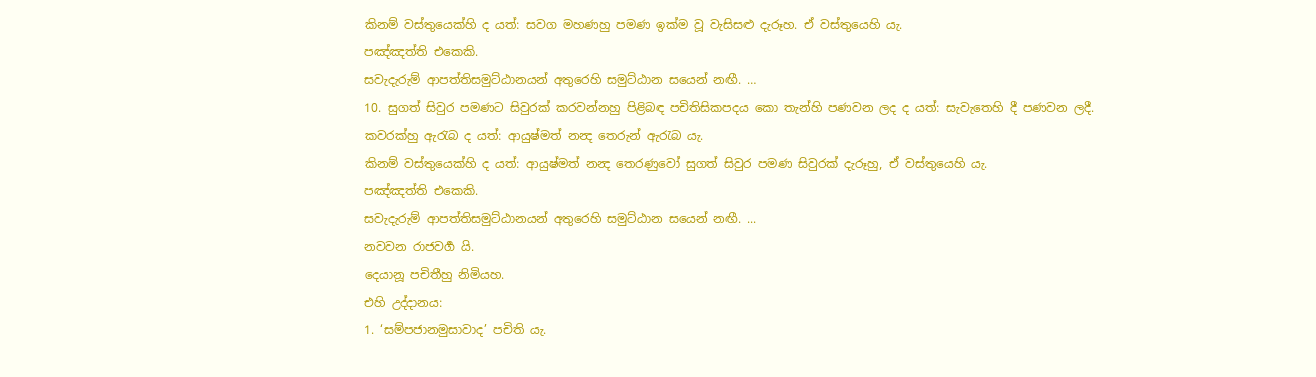කිනම් වස්තුයෙක්හි ද යත්: සවග මහණහු පමණ ඉක්ම වූ වැසිසළු දැරූහ. ඒ වස්තුයෙහි යැ.
පඤ්ඤත්ති එකෙකි.
සවැදැරුම් ආපත්තිසමුට්ඨානයන් අතුරෙහි සමුට්ඨාන සයෙන් නඟී. …
10. සුගත් සිවුර පමණට සිවුරක් කරවන්නහු පිළිබඳ පචිතිසිකපදය කො තැන්හි පණවන ලද ද යත්: සැවැතෙහි දී පණවන ලදී.
කවරක්හු ඇරැබ ද යත්: ආයුෂ්මත් නන්‍ද තෙරුන් ඇරැබ යැ.
කිනම් වස්තුයෙක්හි ද යත්: ආයුෂ්මත් නන්‍ද තෙරණුවෝ සුගත් සිවුර පමණ සිවුරක් දැරූහු, ඒ වස්තුයෙහි යැ.
පඤ්ඤත්ති එකෙකි.
සවැදැරුම් ආපත්තිසමුට්ඨානයන් අතුරෙහි සමුට්ඨාන සයෙන් නඟී. ...
නවවන රාජවර්‍ග යි.
දෙයානූ පචිතීහු නිමියහ.
එහි උද්දානය:
1. ‘සම්පජානමුසාවාද’ පචිති යැ.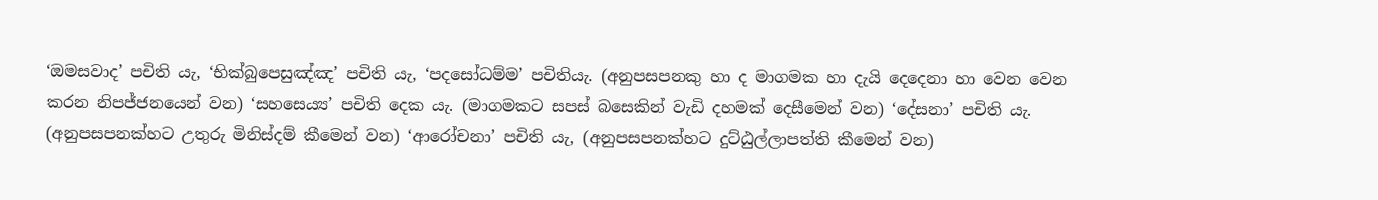‘ඔමසවාද’ පචිති යැ, ‘භික්බුපෙසුඤ්ඤ’ පචිති යැ, ‘පදසෝධම්ම’ පචිතියැ. (අනුපසපනකු හා ද මාගමක හා දැයි දෙදෙනා හා වෙන වෙන කරන නිපජ්ජනයෙන් වන) ‘සහසෙය්‍ය’ පචිති දෙක යැ. (මාගමකට සපස් බසෙකින් වැඩි දහමක් දෙසීමෙන් වන) ‘දේසනා’ පචිති යැ. (අනුපසපනක්හට උතුරු මිනිස්දම් කීමෙන් වන) ‘ආරෝචනා’ පචිති යැ, (අනුපසපනක්හට දුට්ඨුල්ලාපත්ති කීමෙන් වන)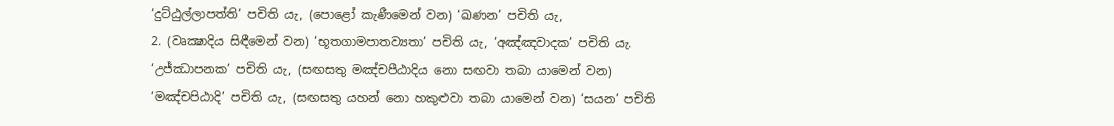‘දුට්ඨුල්ලාපත්ති’ පචිති යැ, (පොළෝ කැණීමෙන් වන) ‘ඛණන’ පචිති යැ,
2. (වෘක්‍ෂාදිය සිඳීමෙන් වන) ‘භූතගාමපාතව්‍යතා’ පචිති යැ, ‘අඤ්ඤවාදක’ පචිති යැ. ‘උජ්ඣාපනක’ පචිති යැ, (සඟසතු මඤ්චපීඨාදිය නො සඟවා තබා යාමෙන් වන) ‘මඤ්චපිඨාදි’ පචිති යැ, (සඟසතු යහන් නො හකුළුවා තබා යාමෙන් වන) ‘සයන’ පචිති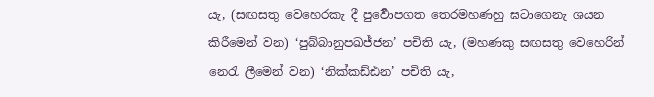යැ, (සඟසතු වෙහෙරකැ දී පුර්‍වොපගත තෙරමහණහු ඝටාගෙනැ ශයන කිරීමෙන් වන) ‘පුබ්බානුපඛජ්ජන’ පචිති යැ, (මහණකු සඟසතු වෙහෙරින් නෙරැ ලීමෙන් වන) ‘නික්කඩ්ඪන’ පචිති යැ,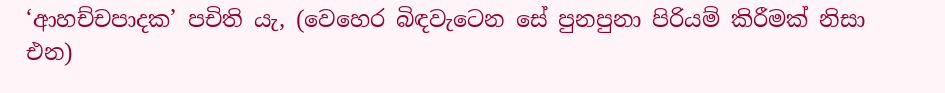‘ආහච්චපාදක’ පචිති යැ, (වෙහෙර බිඳවැටෙන සේ පුනපුනා පිරියම් කිරීමක් නිසා එන)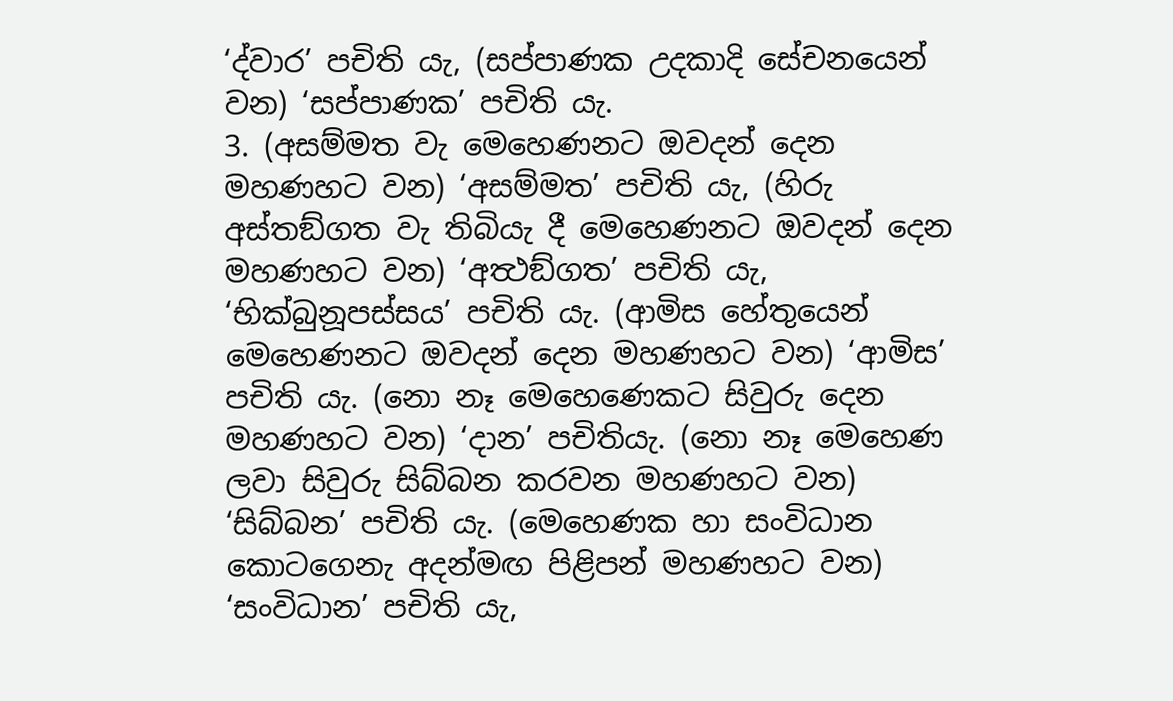‘ද්වාර’ පචිති යැ, (සප්පාණක උදකාදි සේචනයෙන් වන) ‘සප්පාණක’ පචිති යැ.
3. (අසම්මත වැ මෙහෙණනට ඔවදන් දෙන මහණහට වන) ‘අසම්මත’ පචිති යැ, (හිරු අස්තඞ්ගත වැ තිබියැ දී මෙහෙණනට ඔවදන් දෙන මහණහට වන) ‘අත්‍ථඞ්ගත’ පචිති යැ, ‘භික්බුනූපස්සය’ පචිති යැ. (ආමිස හේතුයෙන් මෙහෙණනට ඔවදන් දෙන මහණහට වන) ‘ආමිස’ පචිති යැ. (නො නෑ මෙහෙණෙකට සිවුරු දෙන මහණහට වන) ‘දාන’ පචිතියැ. (නො නෑ මෙහෙණ ලවා සිවුරු සිබ්බන කරවන මහණහට වන) ‘සිබ්බන’ පචිති යැ. (මෙහෙණක හා සංවිධාන කොටගෙනැ අදන්මඟ පිළිපන් මහණහට වන) ‘සංවිධාන’ පචිති යැ,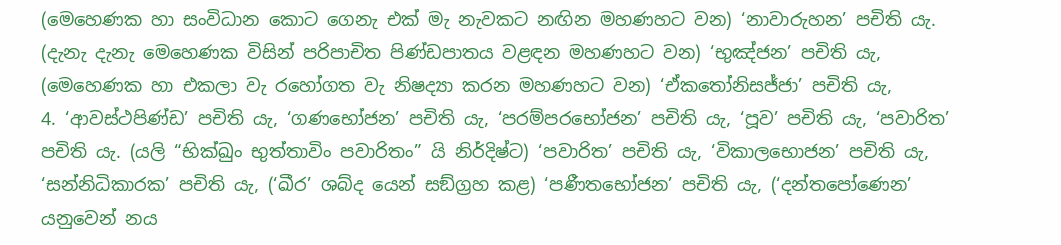(මෙහෙණක හා සංවිධාන කොට ගෙනැ එක් මැ නැවකට නඟින මහණහට වන) ‘නාවාරුහන’ පචිති යැ. (දැනැ දැනැ මෙහෙණක විසින් පරිපාචිත පිණ්ඩපාතය වළඳන මහණහට වන) ‘භුඤ්ජන’ පචිති යැ, (මෙහෙණක හා එකලා වැ රහෝගත වැ නිෂද්‍යා කරන මහණහට වන) ‘ඒකතෝනිසජ්ජා’ පචිති යැ,
4. ‘ආවස්ථපිණ්ඩ’ පචිති යැ, ‘ගණභෝජන’ පචිති යැ, ‘පරම්පරභෝජන’ පචිති යැ, ‘පූව’ පචිති යැ, ‘පවාරිත’ පචිති යැ. (යලි “භික්ඛුං භුත්තාවිං පවාරිතං” යි නිර්දිෂ්ට) ‘පවාරිත’ පචිති යැ, ‘විකාලභොජන’ පචිති යැ, ‘සන්නිධිකාරක’ පචිති යැ, (‘ඛීර’ ශබ්ද යෙන් සඞ්ග්‍රහ කළ) ‘පණීතභෝජන’ පචිති යැ, (‘දන්තපෝණෙන’ යනුවෙන් නය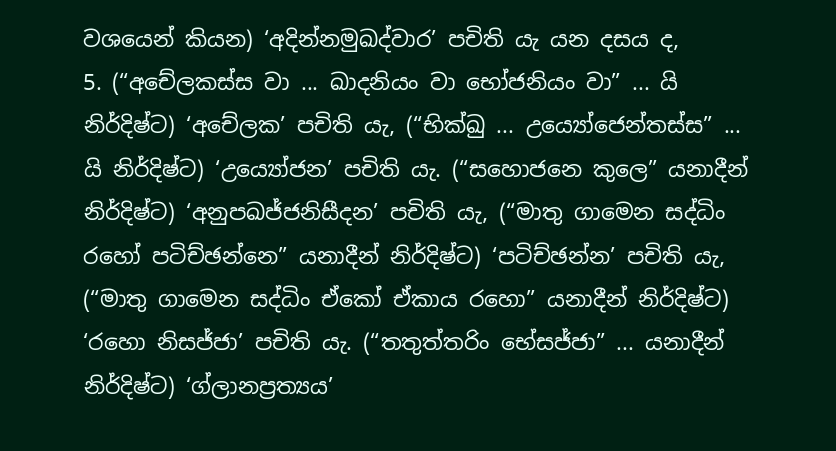වශයෙන් කියන) ‘අදින්නමුඛද්වාර’ පචිති යැ යන දසය ද,
5. (“අචේලකස්ස වා ... ඛාදනියං වා භෝජනියං වා” ... යි නිර්දිෂ්ට) ‘අචේලක’ පචිති යැ, (“භික්ඛු ... උය්‍යෝජෙන්තස්ස” ... යි නිර්දිෂ්ට) ‘උය්‍යෝජන’ පචිති යැ. (“සහොජනෙ කුලෙ” යනාදීන් නිර්දිෂ්ට) ‘අනුපඛජ්ජනිසීදන’ පචිති යැ, (“මාතු ගාමෙන සද්ධිං රහෝ පටිච්ඡන්නෙ” යනාදීන් නිර්දිෂ්ට) ‘පටිච්ඡන්න’ පචිති යැ, (“මාතු ගාමෙන සද්ධිං ඒකෝ ඒකාය රහො” යනාදීන් නිර්දිෂ්ට) ‘රහො නිසජ්ජා’ පචිති යැ. (“තතුත්තරිං භේසජ්ජා” ... යනාදීන් නිර්දිෂ්ට) ‘ග්ලානප්‍රත්‍යය’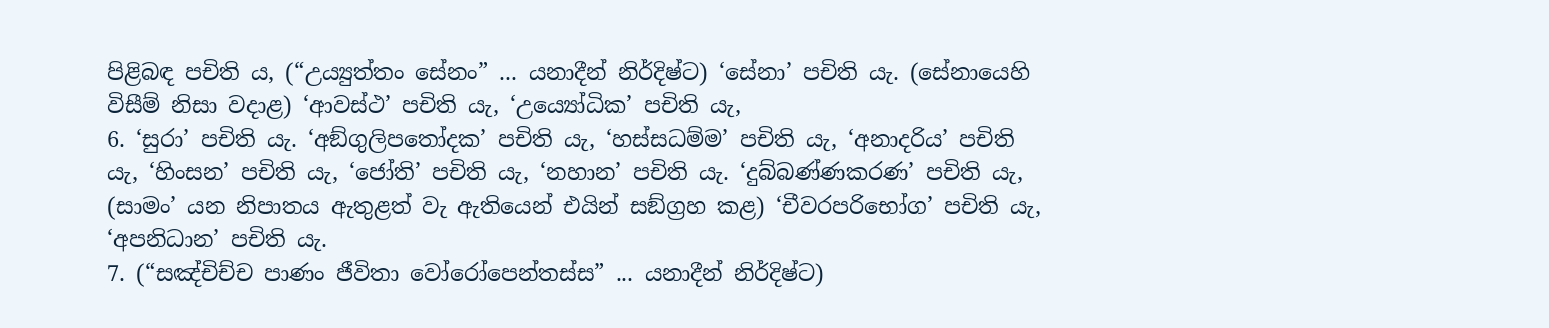පිළිබඳ පචිති ය, (“උය්‍යුත්තං සේනං” ... යනාදීන් නිර්දිෂ්ට) ‘සේනා’ පචිති යැ. (සේනායෙහි විසීම් නිසා වදාළ) ‘ආවස්ථ’ පචිති යැ, ‘උය්‍යෝධික’ පචිති යැ,
6. ‘සුරා’ පචිති යැ. ‘අඞ්ගුලිපතෝදක’ පචිති යැ, ‘හස්සධම්ම’ පචිති යැ, ‘අනාදරිය’ පචිති යැ, ‘හිංසන’ පචිති යැ, ‘ජෝති’ පචිති යැ, ‘නහාන’ පචිති යැ. ‘දුබ්බණ්ණකරණ’ පචිති යැ, (සාමං’ යන නිපාතය ඇතුළත් වැ ඇතියෙන් එයින් සඞ්ග්‍රහ කළ) ‘චීවරපරිභෝග’ පචිති යැ, ‘අපනිධාන’ පචිති යැ.
7. (“සඤ්චිච්ච පාණං ජීවිතා වෝරෝපෙන්තස්ස” ... යනාදීන් නිර්දිෂ්ට)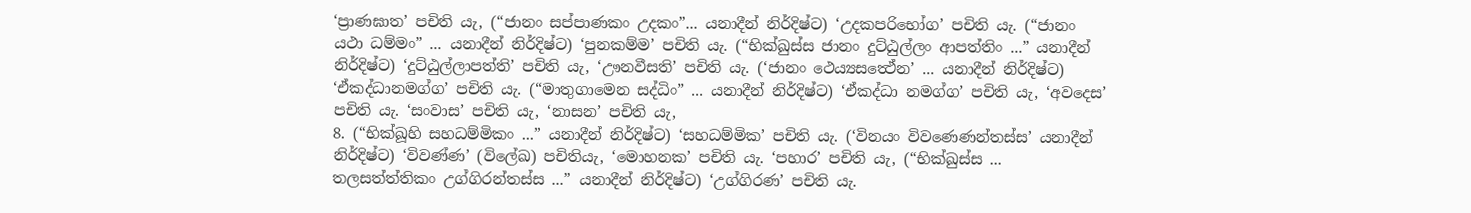‘ප්‍රාණඝාත’ පචිති යැ, (“ජානං සප්පාණකං උදකං”... යනාදීන් නිර්දිෂ්ට) ‘උදකපරිභෝග’ පචිති යැ. (“ජානං යථා ධම්මං” ... යනාදීන් නිර්දිෂ්ට) ‘පුනකම්ම’ පචිති යැ. (“භික්ඛුස්ස ජානං දුට්ඨුල්ලං ආපත්තිං ...” යනාදීන් නිර්දිෂ්ට) ‘දුට්ඨුල්ලාපත්ති’ පචිති යැ, ‘ඌනවීසති’ පචිති යැ. (‘ජානං ථෙය්‍යසත්‍ථේන’ ... යනාදීන් නිර්දිෂ්ට) ‘ඒකද්ධානමග්ග’ පචිති යැ. (“මාතුගාමෙන සද්ධිං” ... යනාදීන් නිර්දිෂ්ට) ‘ඒකද්ධා නමග්ග’ පචිති යැ, ‘අවදෙස’ පචිති යැ. ‘සංවාස’ පචිති යැ, ‘නාසන’ පචිති යැ,
8. (“භික්ඛූහි සහධම්මිකං ...” යනාදීන් නිර්දිෂ්ට) ‘සහධම්මික’ පචිති යැ. (‘විනයං විවණෙණන්තස්ස’ යනාදීන් නිර්දිෂ්ට) ‘විවණ්ණ’ (විලේඛ) පචිතියැ, ‘මොහනක’ පචිති යැ. ‘පහාර’ පචිති යැ, (“භික්ඛුස්ස ... තලසත්ත්තිකං උග්ගිරන්තස්ස ...” යනාදීන් නිර්දිෂ්ට) ‘උග්ගිරණ’ පචිති යැ.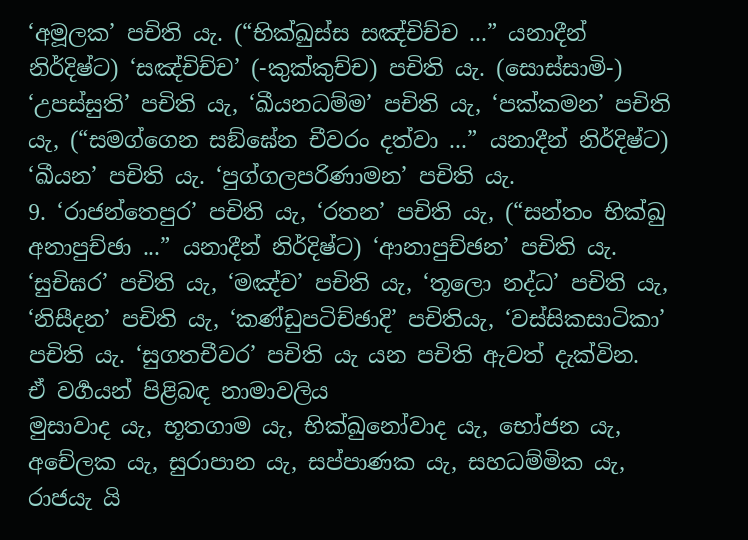‘අමූලක’ පචිති යැ. (“භික්ඛුස්ස සඤ්චිච්ච ...” යනාදීන් නිර්දිෂ්ට) ‘සඤ්චිච්ච’ (-කුක්කුච්ච) පචිති යැ. (සොස්සාමි-) ‘උපස්සුති’ පචිති යැ, ‘ඛීයනධම්ම’ පචිති යැ, ‘පක්කමන’ පචිති යැ, (“සමග්ගෙන සඞ්ඝේන චීවරං දත්වා ...” යනාදීන් නිර්දිෂ්ට) ‘ඛීයන’ පචිති යැ. ‘පුග්ගලපරිණාමන’ පචිති යැ.
9. ‘රාජන්තෙපුර’ පචිති යැ, ‘රතන’ පචිති යැ, (“සන්තං භික්ඛු අනාපුච්ඡා ...” යනාදීන් නිර්දිෂ්ට) ‘ආනාපුච්ඡන’ පචිති යැ. ‘සුචිඝර’ පචිති යැ, ‘මඤ්ච’ පචිති යැ, ‘තූලො නද්ධ’ පචිති යැ, ‘නිසීදන’ පචිති යැ, ‘කණ්ඩුපටිච්ඡාදි’ පචිතියැ, ‘වස්සිකසාටිකා’ පචිති යැ. ‘සුගතචීවර’ පචිති යැ යන පචිති ඇවත් දැක්වින.
ඒ වර්‍ගයන් පිළිබඳ නාමාවලිය
මුසාවාද යැ, භූතගාම යැ, භික්ඛුනෝවාද යැ, භෝජන යැ, අචේලක යැ, සුරාපාන යැ, සප්පාණක යැ, සහධම්මික යැ, රාජයැ යි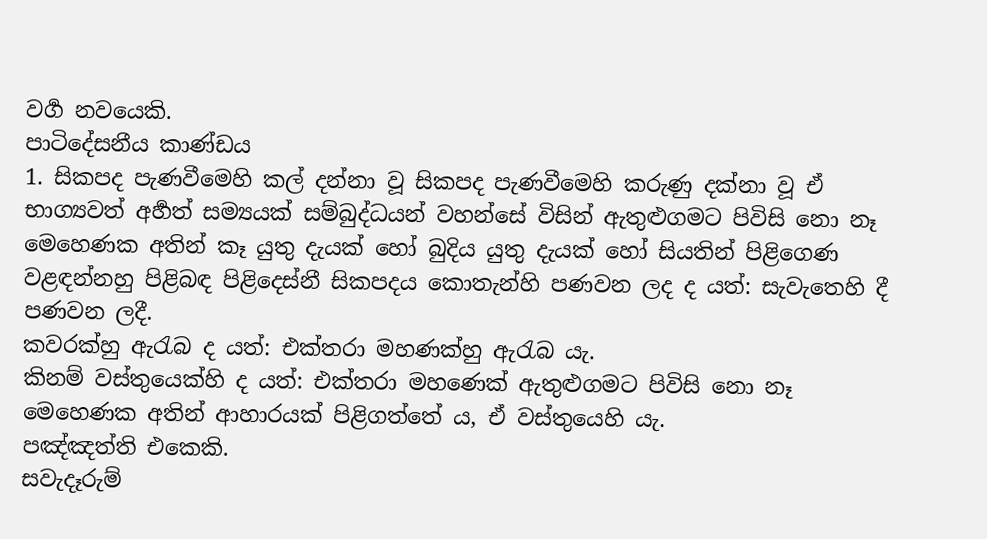වර්‍ග නවයෙකි.
පාටිදේසනීය කාණ්ඩය
1. සිකපද පැණවීමෙහි කල් දන්නා වූ සිකපද පැණවීමෙහි කරුණු දක්නා වූ ඒ භාග්‍යවත් අර්‍හත් සම්‍යයක් සම්බුද්ධයන් වහන්සේ විසින් ඇතුළුගමට පිවිසි නො නෑ මෙහෙණක අතින් කෑ යුතු දැයක් හෝ බුදිය යුතු දැයක් හෝ සියතින් පිළිගෙණ වළඳන්නහු පිළිබඳ පිළිදෙස්නී සිකපදය කොතැන්හි පණවන ලද ද යත්: සැවැතෙහි දී පණවන ලදී.
කවරක්හු ඇරැබ ද යත්: එක්තරා මහණක්හු ඇරැබ යැ.
කිනම් වස්තුයෙක්හි ද යත්: එක්තරා මහණෙක් ඇතුළුගමට පිවිසි නො නෑ මෙහෙණක අතින් ආහාරයක් පිළිගත්තේ ය, ඒ වස්තුයෙහි යැ.
පඤ්ඤත්ති එකෙකි.
සවැදෑරුම්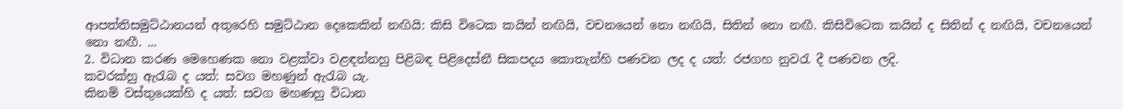ආපත්තිසමුට්ඨානයන් අතුරෙහි සමුට්ඨාන දෙකෙකින් නඟියි: කිසි විටෙක කයින් නඟියි, වචනයෙන් නො නඟියි, සිතින් නො නඟී. කිසිවිටෙක කයින් ද සිතින් ද නඟියි, වචනයෙන් නො නඟී. ...
2. විධාන කරණ මෙහෙණක නො වළක්වා වළඳන්නහු පිළිබඳ පිළිදෙස්නී සිකපදය කොතැන්හි පණවන ලද ද යත්: රජගහ නුවරැ දී පණවන ලදි.
කවරක්හු ඇරැබ ද යත්: සවග මහණුන් ඇරැබ යැ.
කිනම් වස්තුයෙක්හි ද යත්: සවග මහණහු විධාන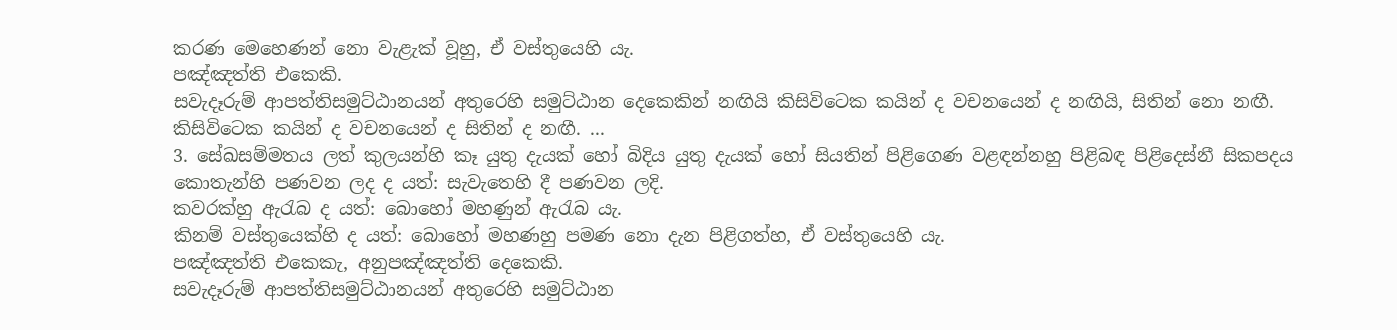කරණ මෙහෙණන් නො වැළැක් වූහු, ඒ වස්තුයෙහි යැ.
පඤ්ඤත්ති එකෙකි.
සවැදෑරුම් ආපත්තිසමුට්ඨානයන් අතුරෙහි සමුට්ඨාන දෙකෙකින් නඟියි කිසිවිටෙක කයින් ද වචනයෙන් ද නඟියි, සිතින් නො නඟී. කිසිවිටෙක කයින් ද වචනයෙන් ද සිතින් ද නඟී. ...
3. සේඛසම්මතය ලත් කුලයන්හි කෑ යුතු දැයක් හෝ බිදිය යුතු දැයක් හෝ සියතින් පිළිගෙණ වළඳන්නහු පිළිබඳ පිළිදෙස්නී සිකපදය කොතැන්හි පණවන ලද ද යත්: සැවැතෙහි දී පණවන ලදි.
කවරක්හු ඇරැබ ද යත්: බොහෝ මහණුන් ඇරැබ යැ.
කිනම් වස්තුයෙක්හි ද යත්: බොහෝ මහණහු පමණ නො දැන පිළිගත්හ, ඒ වස්තුයෙහි යැ.
පඤ්ඤත්ති එකෙකැ, අනුපඤ්ඤත්ති දෙකෙකි.
සවැදෑරුම් ආපත්තිසමුට්ඨානයන් අතුරෙහි සමුට්ඨාන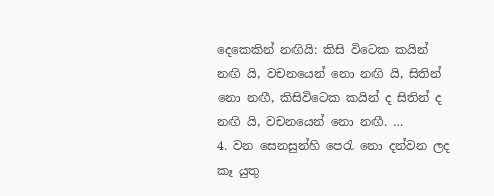දෙකෙකින් නඟියි: කිසි විටෙක කයින් නඟි යි, වචනයෙන් නො නඟි යි, සිතින් නො නඟී, කිසිවිටෙක කයින් ද සිතින් ද නඟි යි, වචනයෙන් නො නඟී. …
4. වන සෙනසුන්හි පෙරැ නො දන්වන ලද කෑ යුතු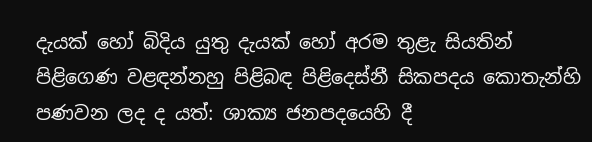දැයක් හෝ බිදිය යුතු දැයක් හෝ අරම තුළැ සියතින් පිළිගෙණ වළඳන්නහු පිළිබඳ පිළිදෙස්නී සිකපදය කොතැන්හි පණවන ලද ද යත්: ශාක්‍ය ජනපදයෙහි දී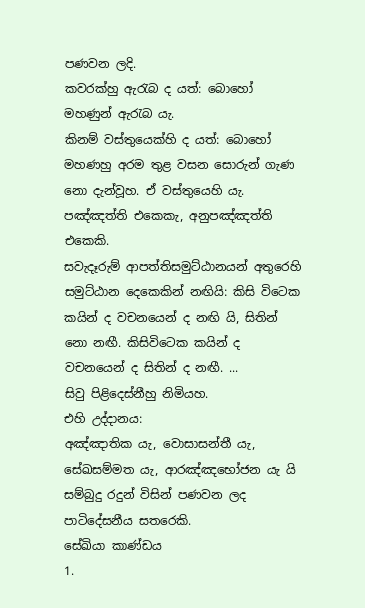පණවන ලදි.
කවරක්හු ඇරැබ ද යත්: බොහෝ මහණුන් ඇරැබ යැ.
කිනම් වස්තුයෙක්හි ද යත්: බොහෝ මහණහු අරම තුළ වසන සොරුන් ගැණ නො දැන්වූහ. ඒ වස්තුයෙහි යැ.
පඤ්ඤත්ති එකෙකැ, අනුපඤ්ඤත්ති එකෙකි.
සවැදෑරුම් ආපත්තිසමුට්ඨානයන් අතුරෙහි සමුට්ඨාන දෙකෙකින් නඟියි: කිසි විටෙක කයින් ද වචනයෙන් ද නඟි යි, සිතින් නො නඟී. කිසිවිටෙක කයින් ද වචනයෙන් ද සිතින් ද නඟී. ...
සිවු පිළිදෙස්නීහු නිමියහ.
එහි උද්දානය:
අඤ්ඤාතික යැ, වොසාසන්තී යැ, සේඛසම්මත යැ, ආරඤ්ඤභෝජන යැ යි සම්බුදු රදුන් විසින් පණවන ලද පාටිදේසනීය සතරෙකි.
සේඛියා කාණ්ඩය
1.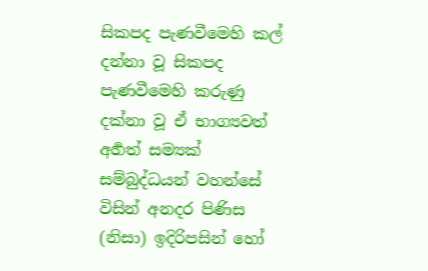සිකපද පැණවීමෙහි කල් දන්නා වූ සිකපද පැණවීමෙහි කරුණු දක්නා වූ ඒ භාග්‍යවත් අර්‍හත් සම්‍යක් සම්බුද්ධයන් වහන්සේ විසින් අනදර පිණිස (නිසා) ඉදිරිපසින් හෝ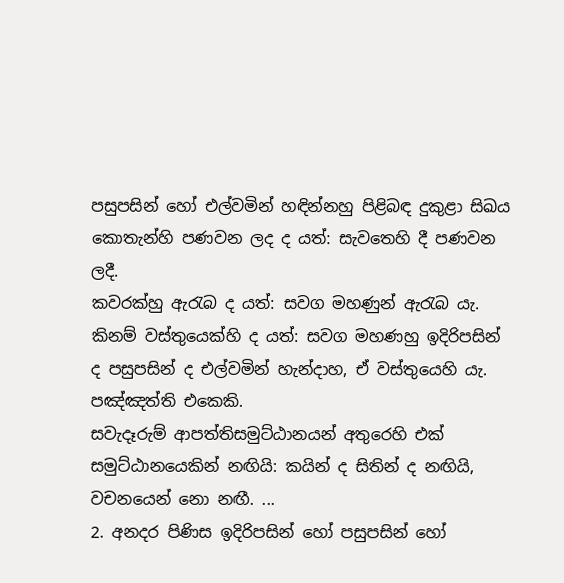පසුපසින් හෝ එල්වමින් හඳින්නහු පිළිබඳ දුකුළා සිඛය කොතැන්හි පණවන ලද ද යත්: සැවතෙහි දී පණවන ලදී.
කවරක්හු ඇරැබ ද යත්: සවග මහණුන් ඇරැබ යැ.
කිනම් වස්තුයෙක්හි ද යත්: සවග මහණහු ඉදිරිපසින් ද පසුපසින් ද එල්වමින් හැන්දාහ, ඒ වස්තුයෙහි යැ.
පඤ්ඤත්ති එකෙකි.
සවැදෑරුම් ආපත්තිසමුට්ඨානයන් අතුරෙහි එක් සමුට්ඨානයෙකින් නඟියි: කයින් ද සිතින් ද නඟියි, වචනයෙන් නො නඟී. ...
2. අනදර පිණිස ඉදිරිපසින් හෝ පසුපසින් හෝ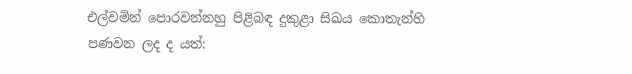එල්වමින් පොරවන්නහු පිළිබඳ දුකුළා සිඛය කොතැන්හි පණවන ලද ද යත්: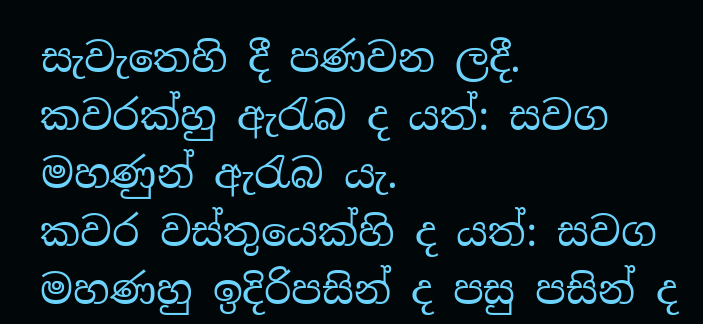සැවැතෙහි දී පණවන ලදී.
කවරක්හු ඇරැබ ද යත්: සවග මහණුන් ඇරැබ යැ.
කවර වස්තුයෙක්හි ද යත්: සවග මහණහු ඉදිරිපසින් ද පසු පසින් ද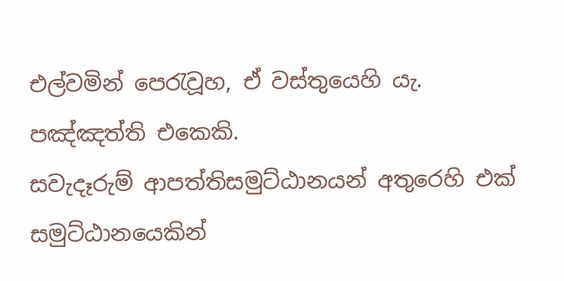එල්වමින් පෙරැවූහ, ඒ වස්තුයෙහි යැ.
පඤ්ඤත්ති එකෙකි.
සවැදෑරුම් ආපත්තිසමුට්ඨානයන් අතුරෙහි එක් සමුට්ඨානයෙකින්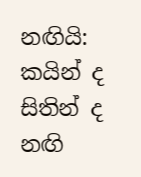නඟියි: කයින් ද සිතින් ද නඟි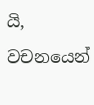යි, වචනයෙන්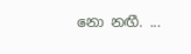නො නඟී. ...